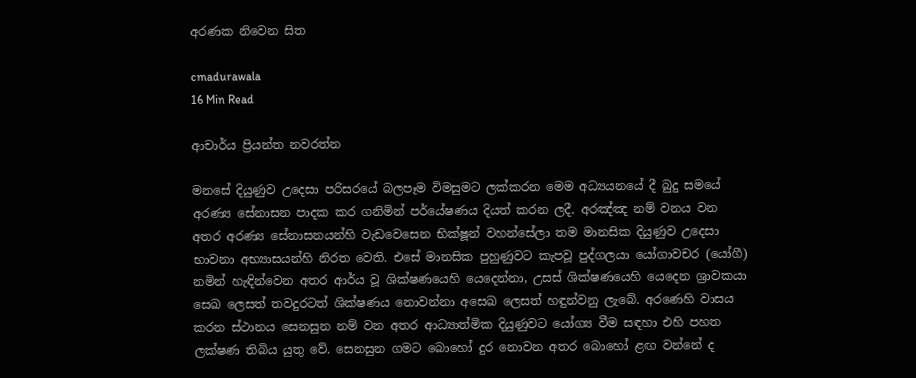අරණක නිවෙන සිත

cmadurawala
16 Min Read

ආචාර්ය ප්‍රියන්ත නවරත්න

මනසේ දියුණුව උදෙසා පරිසරයේ බලපෑම විමසුමට ලක්කරන මෙම අධ්‍යයනයේ දී බුදු සමයේ අරණ්‍ය සේනාසන පාදක කර ගනිමින් පර්යේෂණය දියත් කරන ලදී. අරඤ්ඤ නම් වනය වන අතර අරණ්‍ය සේනාසනයන්හි වැඩවෙසෙන භික්ෂූන් වහන්සේලා තම මානසික දියුණුව උදෙසා භාවනා අභ්‍යාසයන්හි නිරත වෙති. එසේ මානසික පුහුණුවට කැපවූ පුද්ගලයා යෝගාවචර (යෝගී) නමින් හැඳින්වෙන අතර ආර්ය වූ ශික්ෂණයෙහි යෙදෙන්නා, උසස් ශික්ෂණයෙහි යෙදෙන ශ්‍රාවකයා සෙඛ ලෙසත් තවදුරටත් ශික්ෂණය නොවන්නා අසෙඛ ලෙසත් හඳුන්වනු ලැබේ. අරණෙහි වාසය කරන ස්ථානය සෙනසුන නම් වන අතර ආධ්‍යාත්මික දියුණුවට යෝග්‍ය වීම සඳහා එහි පහත ලක්ෂණ තිබිය යුතු වේ. සෙනසුන ගමට බොහෝ දුර නොවන අතර බොහෝ ළඟ වන්නේ ද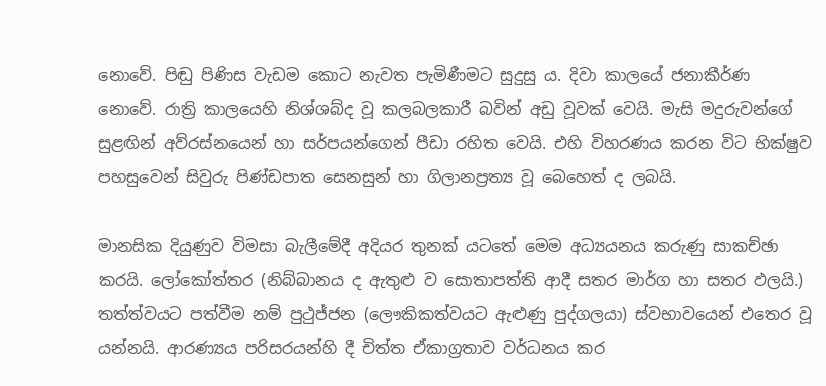නොවේ. පිඬු පිණිස වැඩම කොට නැවත පැමිණීමට සුදුසු ය. දිවා කාලයේ ජනාකීර්ණ නොවේ. රාත්‍රි කාලයෙහි නිශ්ශබ්ද වූ කලබලකාරී බවින් අඩු වූවක් වෙයි. මැසි මදුරුවන්ගේ සුළඟින් අව්රස්නයෙන් හා සර්පයන්ගෙන් පීඩා රහිත වෙයි. එහි විහරණය කරන විට භික්ෂුව පහසුවෙන් සිවුරු පිණ්ඩපාත සෙනසුන් හා ගිලානප්‍රත්‍ය වූ බෙහෙත් ද ලබයි.

මානසික දියුණුව විමසා බැලීමේදී අදියර තුනක් යටතේ මෙම අධ්‍යයනය කරුණු සාකච්ඡා කරයි. ලෝකෝත්තර (නිබ්බානය ද ඇතුළු ව සොතාපත්ති ආදී සතර මාර්ග හා සතර ඵලයි.) තත්ත්වයට පත්වීම නම් පුථුජ්ජන (ලෞකිකත්වයට ඇළුණු පුද්ගලයා) ස්වභාවයෙන් එතෙර වූ යන්නයි. ආරණ්‍යය පරිසරයන්හි දී චිත්ත ඒකාග්‍රතාව වර්ධනය කර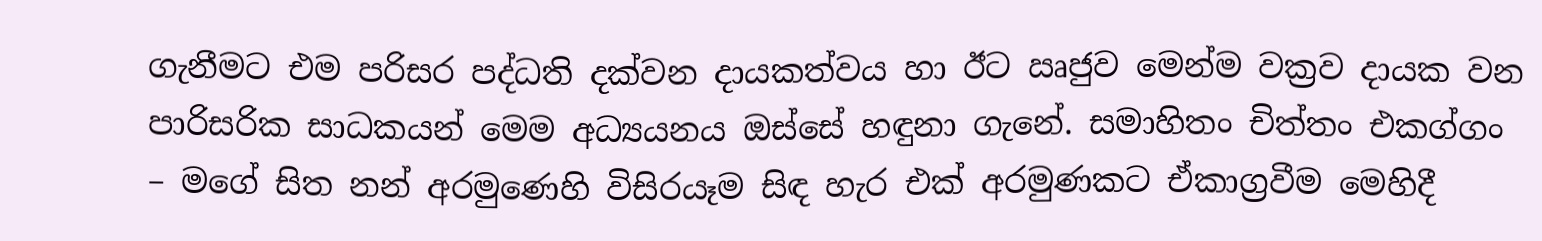ගැනීමට එම පරිසර පද්ධති දක්වන දායකත්වය හා ඊට ඍජුව මෙන්ම වක්‍රව දායක වන පාරිසරික සාධකයන් මෙම අධ්‍යයනය ඔස්සේ හඳුනා ගැනේ. සමාහිතං චිත්තං එකග්ගං – මගේ සිත නන් අරමුණෙහි විසිරයෑම සිඳ හැර එක් අරමුණකට ඒකාග්‍රවීම මෙහිදී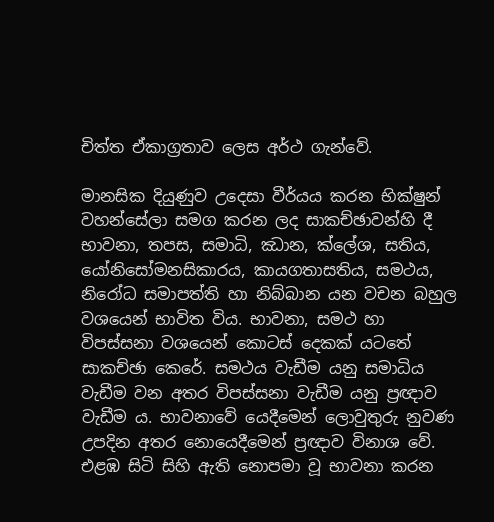චිත්ත ඒකාග්‍රතාව ලෙස අර්ථ ගැන්වේ.

මානසික දියුණුව උදෙසා වීර්යය කරන භික්ෂුන් වහන්සේලා සමග කරන ලද සාකච්ඡාවන්හි දී භාවනා, තපස, සමාධි, ඣාන, ක්ලේශ, සතිය, යෝනිසෝමනසිකාරය, කායගතාසතිය, සමථය, නිරෝධ සමාපත්ති හා නිබ්බාන යන වචන බහුල වශයෙන් භාවිත විය. භාවනා, සමථ හා විපස්සනා වශයෙන් කොටස් දෙකක් යටතේ සාකච්ඡා කෙරේ. සමථය වැඩීම යනු සමාධිය වැඩීම වන අතර විපස්සනා වැඩීම යනු ප්‍රඥාව වැඩීම ය. භාවනාවේ යෙදීමෙන් ලොවුතුරු නුවණ උපදින අතර නොයෙදීමෙන් ප්‍රඥාව විනාශ වේ. එළඹ සිටි සිහි ඇති නොපමා වූ භාවනා කරන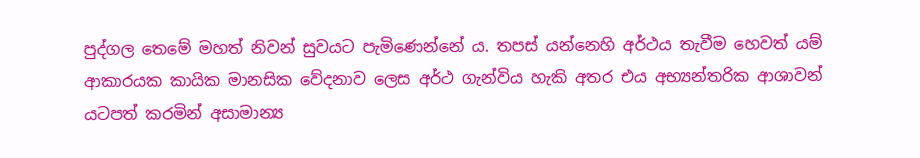පුද්ගල තෙමේ මහත් නිවන් සුවයට පැමිණෙන්නේ ය. තපස් යන්නෙහි අර්ථය තැවීම හෙවත් යම් ආකාරයක කායික මානසික වේදනාව ලෙස අර්ථ ගැන්විය හැකි අතර එය අභ්‍යන්තරික ආශාවන් යටපත් කරමින් අසාමාන්‍ය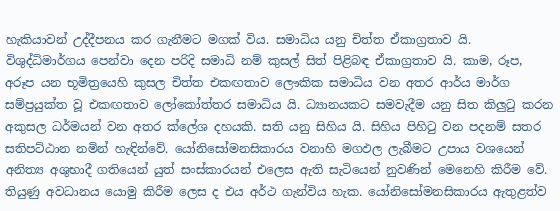හැකියාවන් උද්දීපනය කර ගැනීමට මගක් විය. සමාධිය යනු චිත්ත ඒකාග්‍රතාව යි. විශුද්ධිමාර්ගය පෙන්වා දෙන පරිදි සමාධි නම් කුසල් සිත් පිළිබඳ ඒකාග්‍රතාව යි. කාම, රූප, අරූප යන භූමිත්‍රයෙහි කුසල චිත්ත එකඟතාව ලෞකික සමාධිය වන අතර ආර්ය මාර්ග සම්ප්‍රයුක්ත වූ එකඟතාව ලෝකෝත්තර සමාධිය යි. ධ්‍යානයකට සමවැදීම යනු සිත කිලුටු කරන අකුසල ධර්මයන් වන අතර ක්ලේශ දහයකි. සති යනු සිහිය යි. සිහිය පිහිටු වන පදනම් සතර සතිපට්ඨාන නමින් හැඳින්වේ. යෝනිසෝමනසිකාරය වනාහි මගඵල ලැබීමට උපාය වශයෙන් අනිත්‍ය අශුභාදී ගතියෙන් යුත් සංස්කාරයන් එලෙස ඇති සැටියෙන් නුවණින් මෙනෙහි කිරීම වේ. තියුණු අවධානය යොමු කිරීම ලෙස ද එය අර්ථ ගැන්විය හැක. යෝනිසෝමනසිකාරය ඇතුළත්ව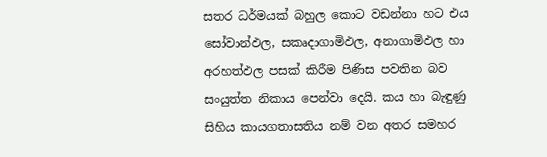සතර ධර්මයක් බහුල කොට වඩන්නා හට එය සෝවාන්ඵල, සකෘදාගාමිඵල, අනාගාමිඵල හා අරහත්ඵල පසක් කිරීම පිණිස පවතින බව සංයුත්ත නිකාය පෙන්වා දෙයි. කය හා බැඳුණු සිහිය කායගතාසතිය නම් වන අතර සමහර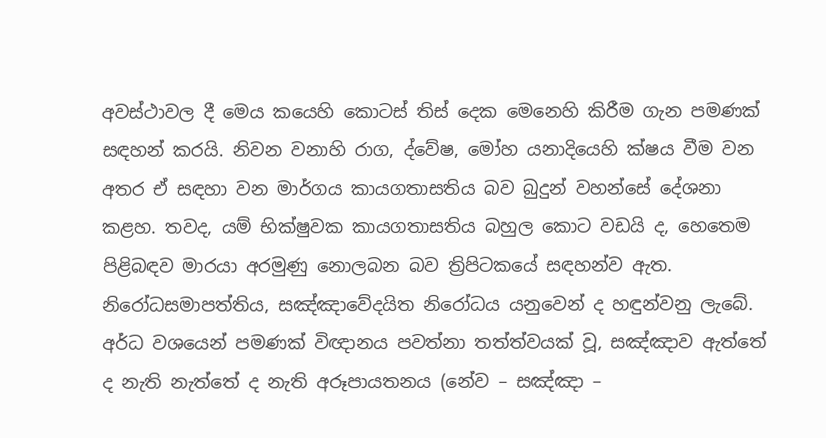අවස්ථාවල දී මෙය කයෙහි කොටස් තිස් දෙක මෙනෙහි කිරීම ගැන පමණක් සඳහන් කරයි. නිවන වනාහි රාග, ද්වේෂ, මෝහ යනාදියෙහි ක්ෂය වීම වන අතර ඒ සඳහා වන මාර්ගය කායගතාසතිය බව බුදුන් වහන්සේ දේශනා කළහ. තවද, යම් භික්ෂුවක කායගතාසතිය බහුල කොට වඩයි ද, හෙතෙම පිළිබඳව මාරයා අරමුණු නොලබන බව ත්‍රිපිටකයේ සඳහන්ව ඇත. නිරෝධසමාපත්තිය, සඤ්ඤාවේදයිත නිරෝධය යනුවෙන් ද හඳුන්වනු ලැබේ. අර්ධ වශයෙන් පමණක් විඥානය පවත්නා තත්ත්වයක් වූ, සඤ්ඤාව ඇත්තේ ද නැති නැත්තේ ද නැති අරූපායතනය (නේව – සඤ්ඤා –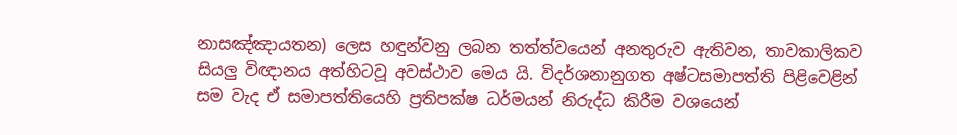නාසඤ්ඤායතන) ලෙස හඳුන්වනු ලබන තත්ත්වයෙන් අනතුරුව ඇතිවන, තාවකාලිකව සියලු විඥානය අත්හිටවූ අවස්ථාව මෙය යි. විදර්ශනානුගත අෂ්ටසමාපත්ති පිළිවෙළින් සම වැද ඒ සමාපත්තියෙහි ප්‍රතිපක්ෂ ධර්මයන් නිරුද්ධ කිරීම වශයෙන්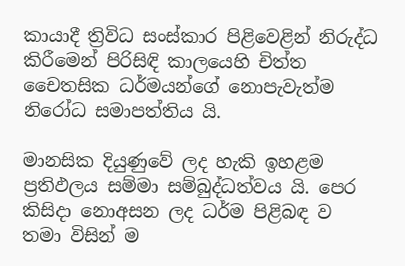කායාදී ත්‍රිවිධ සංස්කාර පිළිවෙළින් නිරුද්ධ කිරීමෙන් පිරිසිඳි කාලයෙහි චිත්ත චෛතසික ධර්මයන්ගේ නොපැවැත්ම නිරෝධ සමාපත්තිය යි.

මානසික දියුණුවේ ලද හැකි ඉහළම ප්‍රතිඵලය සම්මා සම්බුද්ධත්වය යි. පෙර කිසිදා නොඅසන ලද ධර්ම පිළිබඳ ව තමා විසින් ම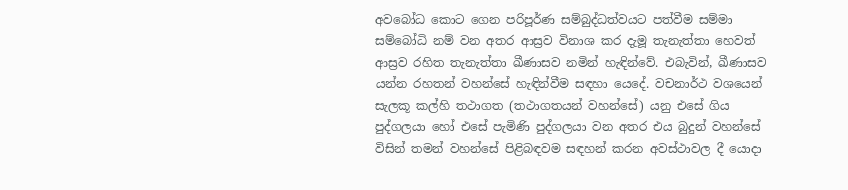අවබෝධ කොට ගෙන පරිපූර්ණ සම්බුද්ධත්වයට පත්වීම සම්මා සම්බෝධි නම් වන අතර ආස්‍රව විනාශ කර දැමූ තැනැත්තා හෙවත් ආස්‍රව රහිත තැනැත්තා ඛීණාසව නමින් හැඳින්වේ. එබැවින්, ඛීණාසව යන්න රහතන් වහන්සේ හැඳින්වීම සඳහා යෙදේ. වචනාර්ථ වශයෙන් සැලකූ කල්හි තථාගත (තථාගතයන් වහන්සේ) යනු එසේ ගිය පුද්ගලයා හෝ එසේ පැමිණි පුද්ගලයා වන අතර එය බුදුන් වහන්සේ විසින් තමන් වහන්සේ පිළිබඳවම සඳහන් කරන අවස්ථාවල දී යොදා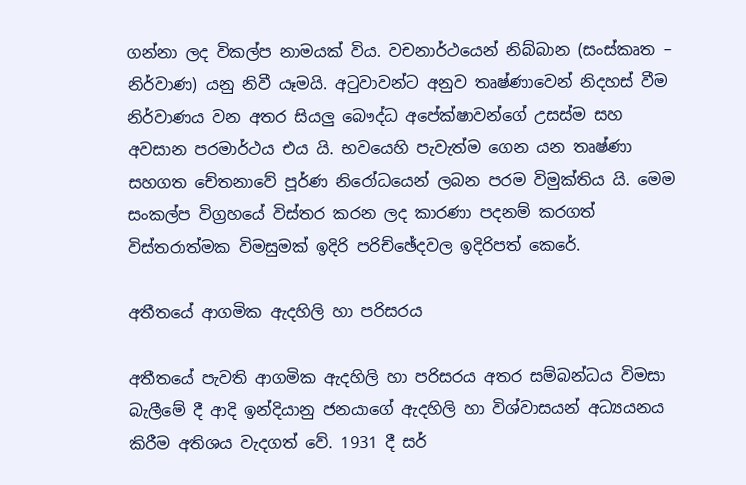ගන්නා ලද විකල්ප නාමයක් විය. වචනාර්ථයෙන් නිබ්බාන (සංස්කෘත – නිර්වාණ) යනු නිවී යෑමයි. අටුවාවන්ට අනුව තෘෂ්ණාවෙන් නිදහස් වීම නිර්වාණය වන අතර සියලු බෞද්ධ අපේක්ෂාවන්ගේ උසස්ම සහ අවසාන පරමාර්ථය එය යි. භවයෙහි පැවැත්ම ගෙන යන තෘෂ්ණා සහගත චේතනාවේ පූර්ණ නිරෝධයෙන් ලබන පරම විමුක්තිය යි. මෙම සංකල්ප විග්‍රහයේ විස්තර කරන ලද කාරණා පදනම් කරගත් විස්තරාත්මක විමසුමක් ඉදිරි පරිච්ඡේදවල ඉදිරිපත් කෙරේ.

අතීතයේ ආගමික ඇදහිලි හා පරිසරය

අතීතයේ පැවති ආගමික ඇදහිලි හා පරිසරය අතර සම්බන්ධය විමසා බැලීමේ දී ආදි ඉන්දියානු ජනයාගේ ඇදහිලි හා විශ්වාසයන් අධ්‍යයනය කිරීම අතිශය වැදගත් වේ. 1931 දී සර්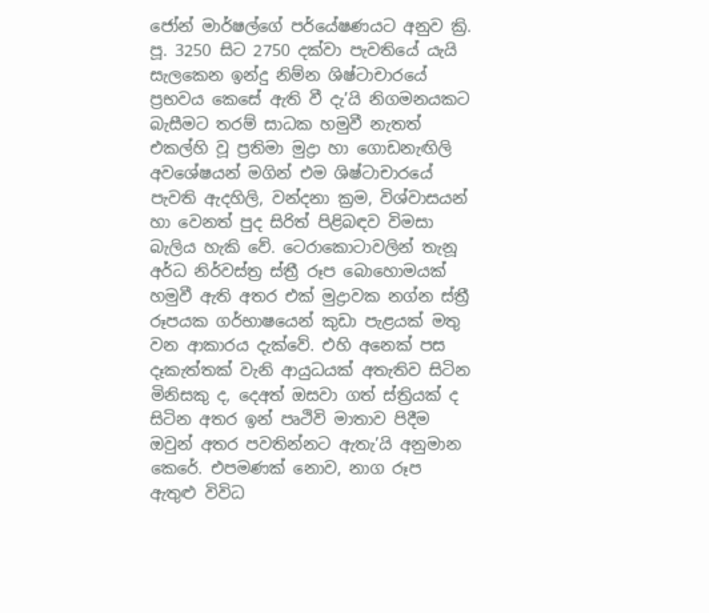ජෝන් මාර්ෂල්ගේ පර්යේෂණයට අනුව ක්‍රි. පූ. 3250 සිට 2750 දක්වා පැවතියේ යැයි සැලකෙන ඉන්දු නිම්න ශිෂ්ටාචාරයේ ප්‍රභවය කෙසේ ඇති වී දැ’යි නිගමනයකට බැසීමට තරම් සාධක හමුවී නැතත් එකල්හි වූ ප්‍රතිමා මුද්‍රා හා ගොඩනැඟිලි අවශේෂයන් මගින් එම ශිෂ්ටාචාරයේ පැවති ඇදහිලි, වන්දනා ක්‍රම, විශ්වාසයන් හා වෙනත් පුද සිරිත් පිළිබඳව විමසා බැලිය හැකි වේ. ටෙරාකොටාවලින් තැනූ අර්ධ නිර්වස්ත්‍ර ස්ත්‍රී රූප බොහොමයක් හමුවී ඇති අතර එක් මුද්‍රාවක නග්න ස්ත්‍රී රූපයක ගර්භාෂයෙන් කුඩා පැළයක් මතු වන ආකාරය දැක්වේ. එහි අනෙක් පස දෑකැත්තක් වැනි ආයුධයක් අතැතිව සිටින මිනිසකු ද, දෙඅත් ඔසවා ගත් ස්ත්‍රියක් ද සිටින අතර ඉන් පෘථිවි මාතාව පිදීම ඔවුන් අතර පවතින්නට ඇතැ’යි අනුමාන කෙරේ. එපමණක් නොව, නාග රූප ඇතුළු විවිධ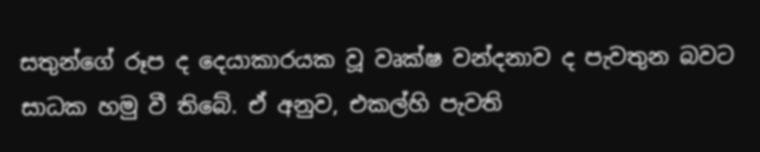සතුන්ගේ රූප ද දෙයාකාරයක වූ වෘක්ෂ වන්දනාව ද පැවතුන බවට සාධක හමු වී තිබේ. ඒ අනුව, එකල්හි පැවති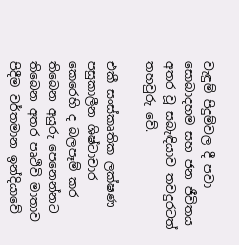වැඳුම් පිදුම්වල දී පවා සොබාදහම සහ ජන ජීවිතය අතර වූ සබැඳියාව තවදුරටත් තහවුරු වේ.

එකී සංස්කෘතික ලක්ෂණ පසුකාලීන ශිෂ්ටාචාර කෙරෙහි ද බලපෑම් කර තිබෙන අයුරු පෙනෙන්නට තිබෙන අතර පෘථිවි මාතාව පිදීම වර්තමාන ඉන්දියාවේ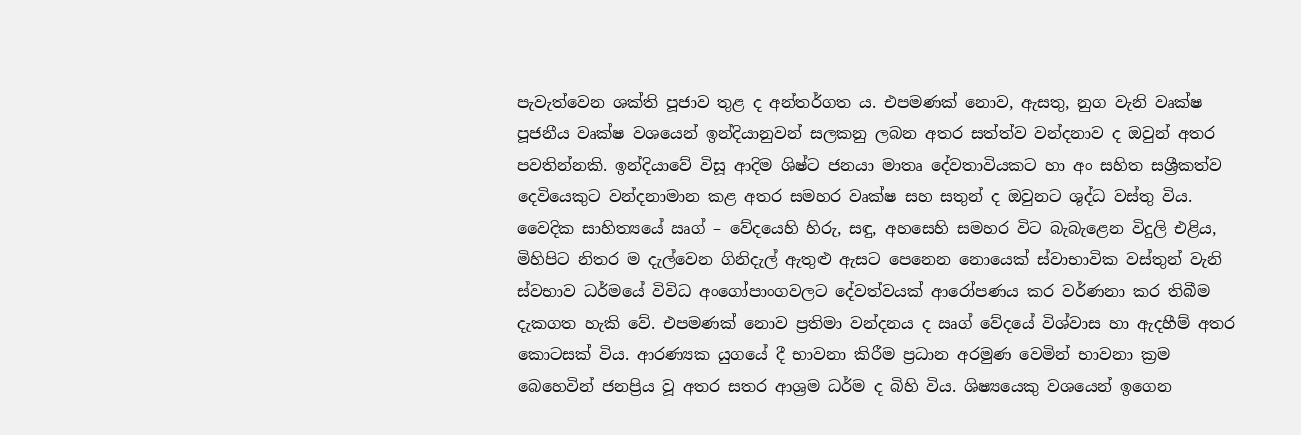පැවැත්වෙන ශක්ති පූජාව තුළ ද අන්තර්ගත ය. එපමණක් නොව, ඇසතු, නුග වැනි වෘක්ෂ පූජනීය වෘක්ෂ වශයෙන් ඉන්දියානුවන් සලකනු ලබන අතර සත්ත්ව වන්දනාව ද ඔවුන් අතර පවතින්නකි. ඉන්දියාවේ විසූ ආදිම ශිෂ්ට ජනයා මාතෘ දේවතාවියකට හා අං සහිත සශ්‍රීකත්ව දෙවියෙකුට වන්දනාමාන කළ අතර සමහර වෘක්ෂ සහ සතුන් ද ඔවුනට ශුද්ධ වස්තු විය. වෛදික සාහිත්‍යයේ ඍග් – වේදයෙහි හිරු, සඳු, අහසෙහි සමහර විට බැබැළෙන විදුලි එළිය, මිහිපිට නිතර ම දැල්වෙන ගිනිදැල් ඇතුළු ඇසට පෙනෙන නොයෙක් ස්වාභාවික වස්තුන් වැනි ස්වභාව ධර්මයේ විවිධ අංගෝපාංගවලට දේවත්වයක් ආරෝපණය කර වර්ණනා කර තිබීම දැකගත හැකි වේ. එපමණක් නොව ප්‍රතිමා වන්දනය ද ඍග් වේදයේ විශ්වාස හා ඇදහීම් අතර කොටසක් විය. ආරණ්‍යක යුගයේ දී භාවනා කිරීම ප්‍රධාන අරමුණ වෙමින් භාවනා ක්‍රම බෙහෙවින් ජනප්‍රිය වූ අතර සතර ආශ්‍රම ධර්ම ද බිහි විය. ශිෂ්‍යයෙකු වශයෙන් ඉගෙන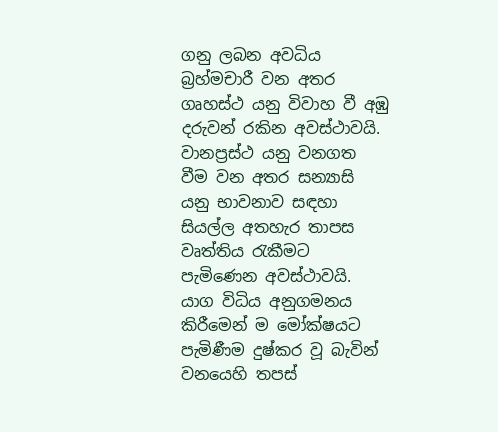ගනු ලබන අවධිය බ්‍රහ්මචාරී වන අතර ගෘහස්ථ යනු විවාහ වී අඹු දරුවන් රකින අවස්ථාවයි. වානප්‍රස්ථ යනු වනගත වීම වන අතර සන්‍යාසි යනු භාවනාව සඳහා සියල්ල අතහැර තාපස වෘත්තිය රැකීමට පැමිණෙන අවස්ථාවයි. යාග විධිය අනුගමනය කිරීමෙන් ම මෝක්ෂයට පැමිණීම දුෂ්කර වූ බැවින් වනයෙහි තපස්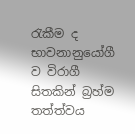රැකීම ද භාවනානුයෝගී ව විරාගී සිතකින් බ්‍රහ්ම තත්ත්වය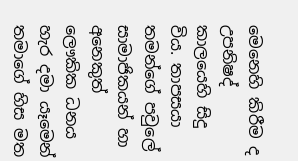මෙනෙහි කිරීම ද උපනිෂද් කාලයෙහි සිදු විය. තාපසයා තමන්ගේ පවුලේ සාමාජිකයන් හා අනෙකුත් ලෞකික ධනය හැර දමා යෑමෙන් තමාගේ හිස මත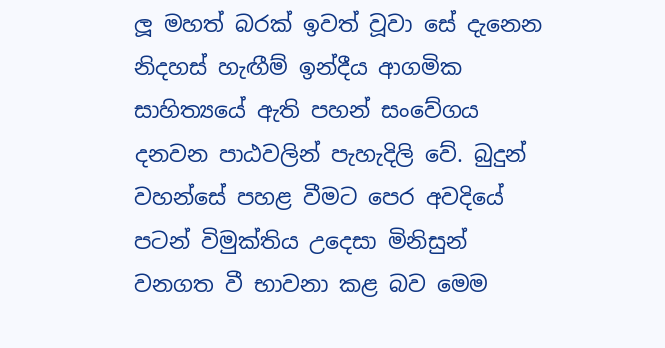ලූ මහත් බරක් ඉවත් වූවා සේ දැනෙන නිදහස් හැඟීම් ඉන්දීය ආගමික සාහිත්‍යයේ ඇති පහන් සංවේගය දනවන පාඨවලින් පැහැදිලි වේ. බුදුන් වහන්සේ පහළ වීමට පෙර අවදියේ පටන් විමුක්තිය උදෙසා මිනිසුන් වනගත වී භාවනා කළ බව මෙම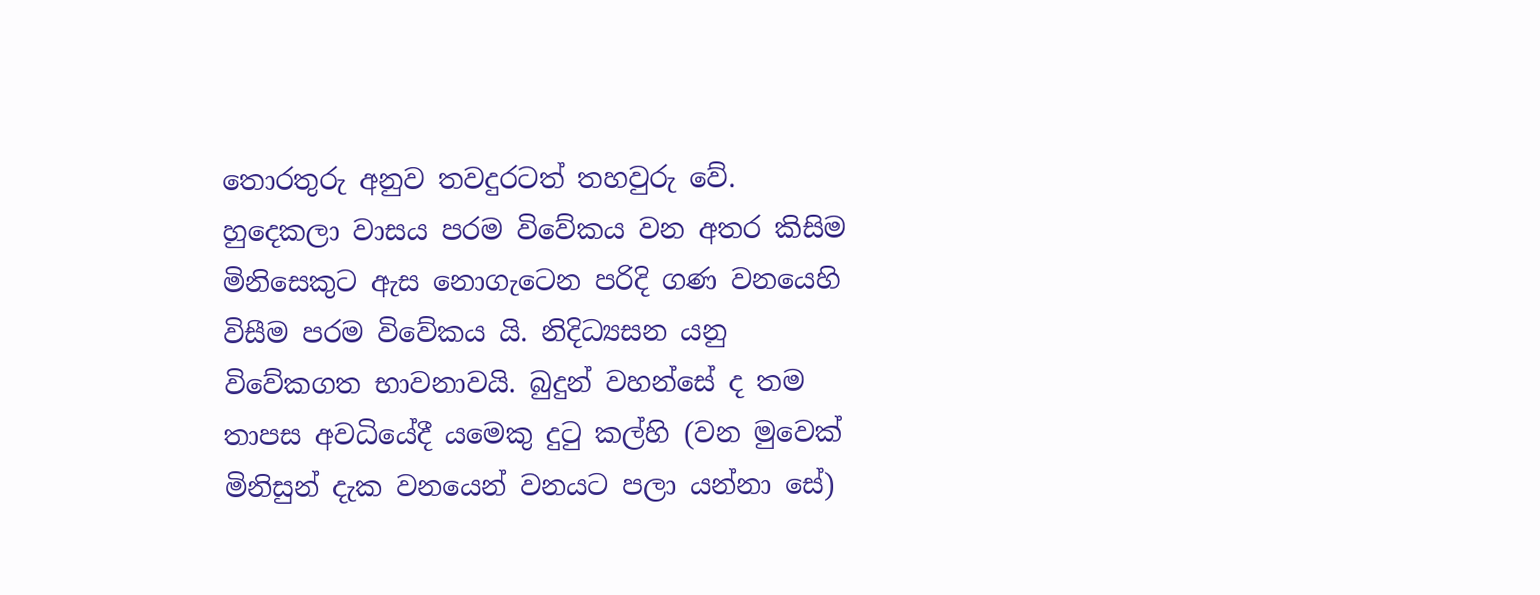තොරතුරු අනුව තවදුරටත් තහවුරු වේ. හුදෙකලා වාසය පරම විවේකය වන අතර කිසිම මිනිසෙකුට ඇස නොගැටෙන පරිදි ගණ වනයෙහි විසීම පරම විවේකය යි. නිදිධ්‍යසන යනු විවේකගත භාවනාවයි. බුදුන් වහන්සේ ද තම තාපස අවධියේදී යමෙකු දුටු කල්හි (වන මුවෙක් මිනිසුන් දැක වනයෙන් වනයට පලා යන්නා සේ)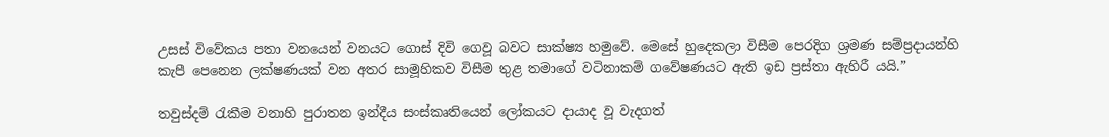උසස් විවේකය පතා වනයෙන් වනයට ගොස් දිවි ගෙවූ බවට සාක්ෂ්‍ය හමුවේ. මෙසේ හුදෙකලා විසීම පෙරදිග ශ්‍රමණ සම්ප්‍රදායන්හි කැපී පෙනෙන ලක්ෂණයක් වන අතර සාමූහිකව විසීම තුළ තමාගේ වටිනාකම් ගවේෂණයට ඇති ඉඩ ප්‍රස්තා ඇහිරී යයි.”

තවුස්දම් රැකීම වනාහි පුරාතන ඉන්දීය සංස්කෘතියෙන් ලෝකයට දායාද වූ වැදගත්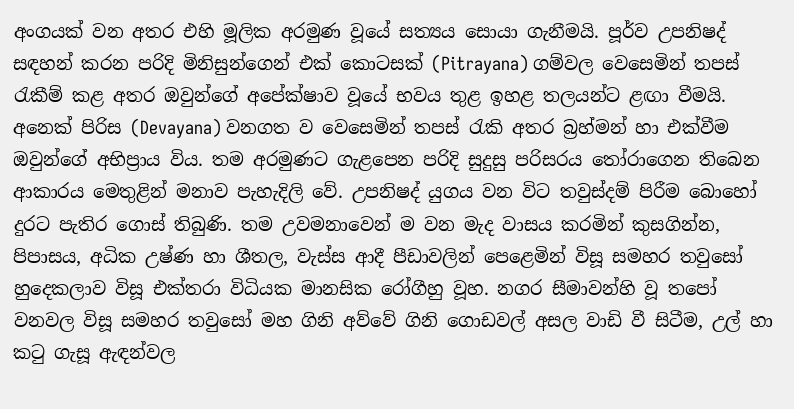අංගයක් වන අතර එහි මූලික අරමුණ වූයේ සත්‍යය සොයා ගැනීමයි. පූර්ව උපනිෂද් සඳහන් කරන පරිදි මිනිසුන්ගෙන් එක් කොටසක් (Pitrayana) ගම්වල වෙසෙමින් තපස් රැකීම් කළ අතර ඔවුන්ගේ අපේක්ෂාව වූයේ භවය තුළ ඉහළ තලයන්ට ළඟා වීමයි. අනෙක් පිරිස (Devayana) වනගත ව වෙසෙමින් තපස් රැකි අතර බ්‍රහ්මන් හා එක්වීම ඔවුන්ගේ අභිප්‍රාය විය. තම අරමුණට ගැළපෙන පරිදි සුදුසු පරිසරය තෝරාගෙන තිබෙන ආකාරය මෙතුළින් මනාව පැහැදිලි වේ. උපනිෂද් යුගය වන විට තවුස්දම් පිරීම බොහෝ දුරට පැතිර ගොස් තිබුණි. තම උවමනාවෙන් ම වන මැද වාසය කරමින් කුසගින්න, පිපාසය, අධික උෂ්ණ හා ශීතල, වැස්ස ආදී පීඩාවලින් පෙළෙමින් විසූ සමහර තවුසෝ හුදෙකලාව විසූ එක්තරා විධියක මානසික රෝගීහු වූහ. නගර සීමාවන්හි වූ තපෝ වනවල විසූ සමහර තවුසෝ මහ ගිනි අව්වේ ගිනි ගොඩවල් අසල වාඩි වී සිටීම, උල් හා කටු ගැසූ ඇඳන්වල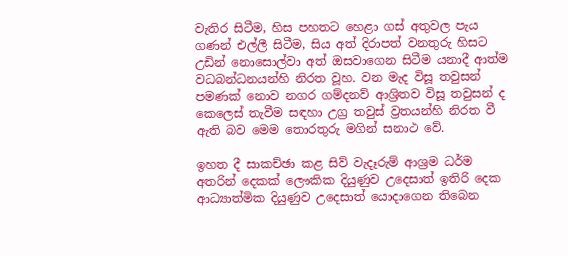වැතිර සිටීම, හිස පහතට හෙළා ගස් අතුවල පැය ගණන් එල්ලී සිටීම, සිය අත් දිරාපත් වනතුරු හිසට උඩින් නොසොල්වා අත් ඔසවාගෙන සිටීම යනාදී ආත්ම වධබන්ධනයන්හි නිරත වූහ. වන මැද විසූ තවුසන් පමණක් නොව නගර ගම්දනව් ආශ්‍රිතව විසූ තවුසන් ද කෙලෙස් තැවීම සඳහා උග්‍ර තවුස් ව්‍රතයන්හි නිරත වී ඇති බව මෙම තොරතුරු මගින් සනාථ වේ.

ඉහත දී සාකච්ඡා කළ සිව් වැදෑරුම් ආශ්‍රම ධර්ම අතරින් දෙකක් ලෞකික දියුණුව උදෙසාත් ඉතිරි දෙක ආධ්‍යාත්මික දියුණුව උදෙසාත් යොදාගෙන තිබෙන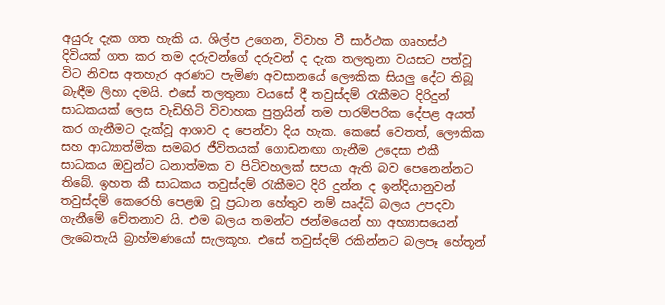අයුරු දැක ගත හැකි ය. ශිල්ප උගෙන, විවාහ වී සාර්ථක ගෘහස්ථ දිවියක් ගත කර තම දරුවන්ගේ දරුවන් ද දැක තලතුනා වයසට පත්වූ විට නිවස අතහැර අරණට පැමිණ අවසානයේ ලෞකික සියලු දේට තිබූ බැඳීම ලිහා දමයි. එසේ තලතුනා වයසේ දී තවුස්දම් රැකීමට දිරිදුන් සාධකයක් ලෙස වැඩිහිටි විවාහක පුත්‍රයින් තම පාරම්පරික දේපළ අයත් කර ගැනීමට දැක්වූ ආශාව ද පෙන්වා දිය හැක. කෙසේ වෙතත්, ලෞකික සහ ආධ්‍යාත්මික සමබර ජීවිතයක් ගොඩනඟා ගැනීම උදෙසා එකී සාධකය ඔවුන්ට ධනාත්මක ව පිටිවහලක් සපයා ඇති බව පෙනෙන්නට තිබේ. ඉහත කී සාධකය තවුස්දම් රැකීමට දිරි දුන්න ද ඉන්දියානුවන් තවුස්දම් කෙරෙහි පෙළඹ වූ ප්‍රධාන හේතුව නම් ඍද්ධි බලය උපදවා ගැනීමේ චේතනාව යි. එම බලය තමන්ට ජන්මයෙන් හා අභ්‍යාසයෙන් ලැබෙතැයි බ්‍රාහ්මණයෝ සැලකූහ. එසේ තවුස්දම් රකින්නට බලපෑ හේතූන්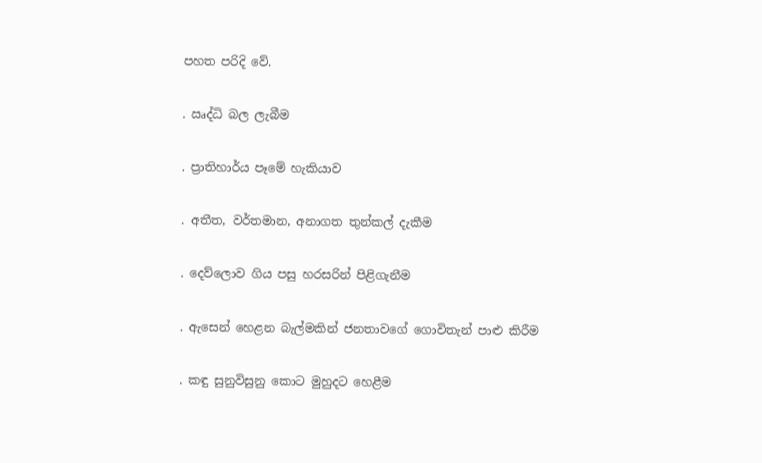පහත පරිදි වේ.

. ඍද්ධි බල ලැබීම

. ප්‍රාතිහාර්ය පෑමේ හැකියාව

. අතීත, වර්තමාන, අනාගත තුන්කල් දැකීම

. දෙව්ලොව ගිය පසු හරසරින් පිළිගැනීම

. ඇසෙන් හෙළන බැල්මකින් ජනතාවගේ ගොවිතැන් පාළු කිරීම

. කඳු සුනුවිසුනු කොට මුහුදට හෙළීම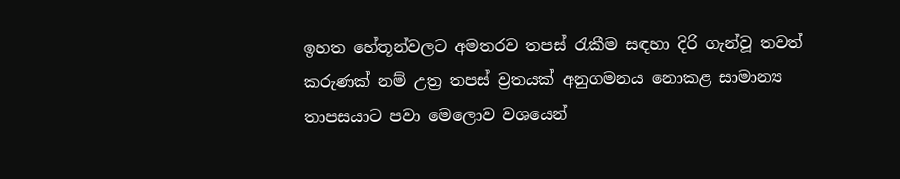ඉහත හේතූන්වලට අමතරව තපස් රැකීම සඳහා දිරි ගැන්වූ තවත් කරුණක් නම් උත්‍ර තපස් ව්‍රතයක් අනුගමනය නොකළ සාමාන්‍ය තාපසයාට පවා මෙලොව වශයෙන්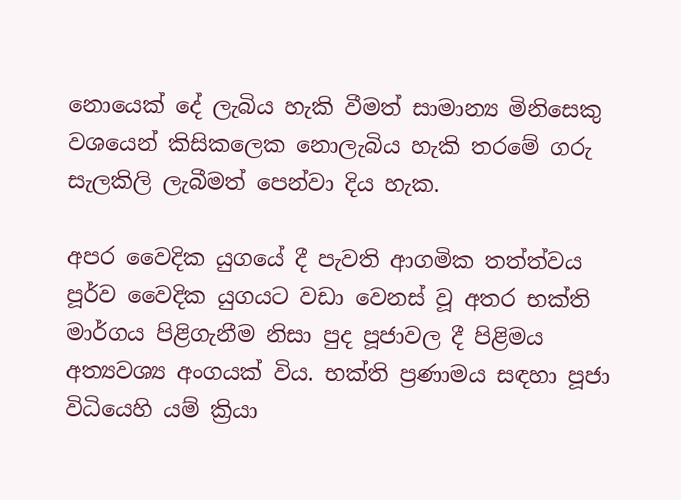නොයෙක් දේ ලැබිය හැකි වීමත් සාමාන්‍ය මිනිසෙකු වශයෙන් කිසිකලෙක නොලැබිය හැකි තරමේ ගරු සැලකිලි ලැබීමත් පෙන්වා දිය හැක.

අපර වෛදික යුගයේ දී පැවති ආගමික තත්ත්වය පූර්ව වෛදික යුගයට වඩා වෙනස් වූ අතර භක්ති මාර්ගය පිළිගැනීම නිසා පුද පූජාවල දී පිළිමය අත්‍යවශ්‍ය අංගයක් විය. භක්ති ප්‍රණාමය සඳහා පූජා විධියෙහි යම් ක්‍රියා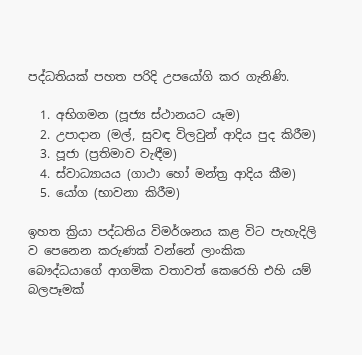පද්ධතියක් පහත පරිදි උපයෝගි කර ගැනිණි.

  1. අභිගමන (පූජ්‍ය ස්ථානයට යෑම)
  2. උපාදාන (මල්, සුවඳ විලවුන් ආදිය පුද කිරීම)
  3. පූජා (ප්‍රතිමාව වැඳීම)
  4. ස්වාධ්‍යායය (ගාථා හෝ මන්ත්‍ර ආදිය කීම)
  5. යෝග (භාවනා කිරීම)

ඉහත ක්‍රියා පද්ධතිය විමර්ශනය කළ විට පැහැදිලි ව පෙනෙන කරුණක් වන්නේ ලාංකික බෞද්ධයාගේ ආගමික වතාවත් කෙරෙහි එහි යම් බලපෑමක්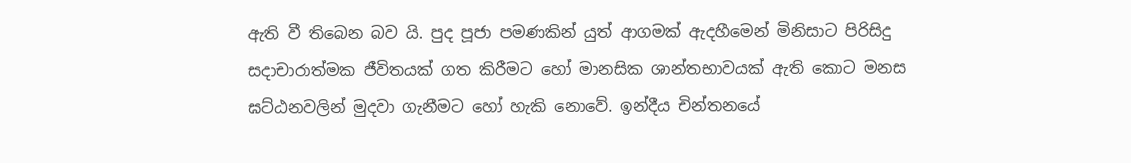ඇති වී තිබෙන බව යි. පුද පූජා පමණකින් යුත් ආගමක් ඇදහීමෙන් මිනිසාට පිරිසිදු සදාචාරාත්මක ජීවිතයක් ගත කිරීමට හෝ මානසික ශාන්තභාවයක් ඇති කොට මනස ඝට්ඨනවලින් මුදවා ගැනීමට හෝ හැකි නොවේ. ඉන්දීය චින්තනයේ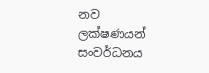නව ලක්ෂණයන් සංවර්ධනය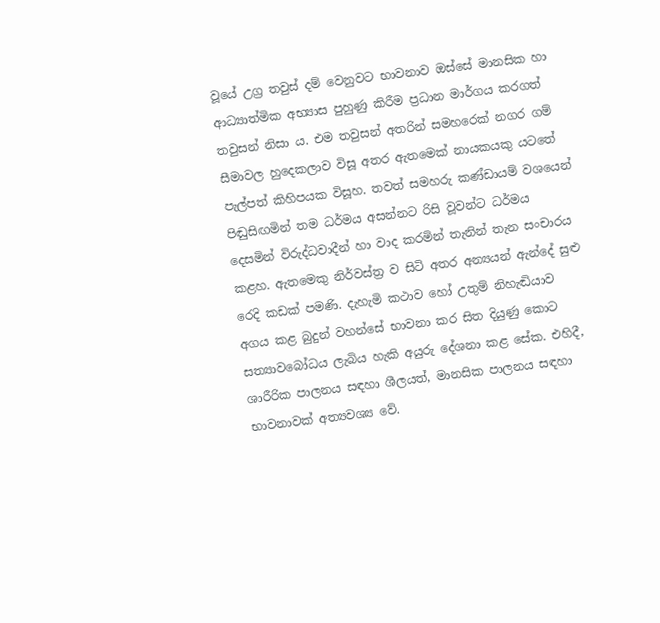වූයේ උග්‍ර තවුස් දම් වෙනුවට භාවනාව ඔස්සේ මානසික හා ආධ්‍යාත්මික අභ්‍යාස පුහුණු කිරීම ප්‍රධාන මාර්ගය කරගත් තවුසන් නිසා ය. එම තවුසන් අතරින් සමහරෙක් නගර ගම් සීමාවල හුදෙකලාව විසූ අතර ඇතමෙක් නායකයකු යටතේ පැල්පත් කිහිපයක විසූහ. තවත් සමහරු කණ්ඩායම් වශයෙන් පිඬුසිඟමින් තම ධර්මය අසන්නට රිසි වූවන්ට ධර්මය දෙසමින් විරුද්ධවාදීන් හා වාද කරමින් තැනින් තැන සංචාරය කළහ. ඇතමෙකු නිර්වස්ත්‍ර ව සිටි අතර අන්‍යයන් ඇන්දේ සුළු රෙදි කඩක් පමණි. දැහැමි කථාව හෝ උතුම් නිහැඬියාව අගය කළ බුදුන් වහන්සේ භාවනා කර සිත දියුණු කොට සත්‍යාවබෝධය ලැබිය හැකි අයුරු දේශනා කළ සේක. එහිදී, ශාරීරික පාලනය සඳහා ශීලයත්, මානසික පාලනය සඳහා භාවනාවක් අත්‍යවශ්‍ය වේ.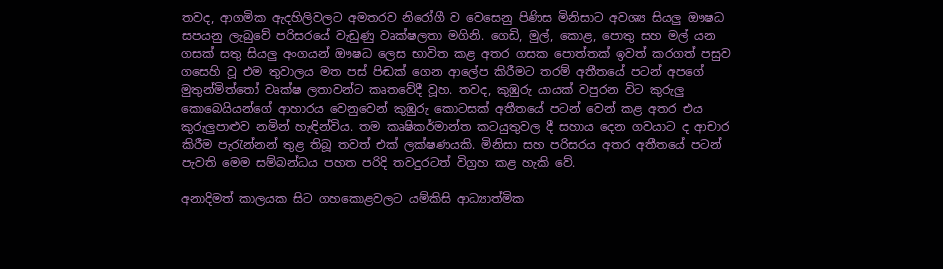තවද, ආගමික ඇදහිලිවලට අමතරව නිරෝගී ව වෙසෙනු පිණිස මිනිසාට අවශ්‍ය සියලු ඖෂධ සපයනු ලැබුවේ පරිසරයේ වැඩුණු වෘක්ෂලතා මගිනි. ගෙඩි, මුල්, කොළ, පොතු සහ මල් යන ගසක් සතු සියලු අංගයන් ඖෂධ ලෙස භාවිත කළ අතර ගසක පොත්තක් ඉවත් කරගත් පසුව ගසෙහි වූ එම තුවාලය මත පස් පිඬක් ගෙන ආලේප කිරීමට තරම් අතීතයේ පටන් අපගේ මුතුන්මිත්තෝ වෘක්ෂ ලතාවන්ට කෘතවේදී වූහ. තවද, කුඹුරු යායක් වපුරන විට කුරුලු කොබෙයියන්ගේ ආහාරය වෙනුවෙන් කුඹුරු කොටසක් අතීතයේ පටන් වෙන් කළ අතර එය කුරුලුපාළුව නමින් හැඳින්විය. තම කෘෂිකර්මාන්ත කටයුතුවල දී සහාය දෙන ගවයාට ද ආචාර කිරීම පැරැන්නන් තුළ තිබූ තවත් එක් ලක්ෂණයකි. මිනිසා සහ පරිසරය අතර අතීතයේ පටන් පැවති මෙම සම්බන්ධය පහත පරිදි තවදුරටත් විග්‍රහ කළ හැකි වේ.

අනාදිමත් කාලයක සිට ගහකොළවලට යම්කිසි ආධ්‍යාත්මික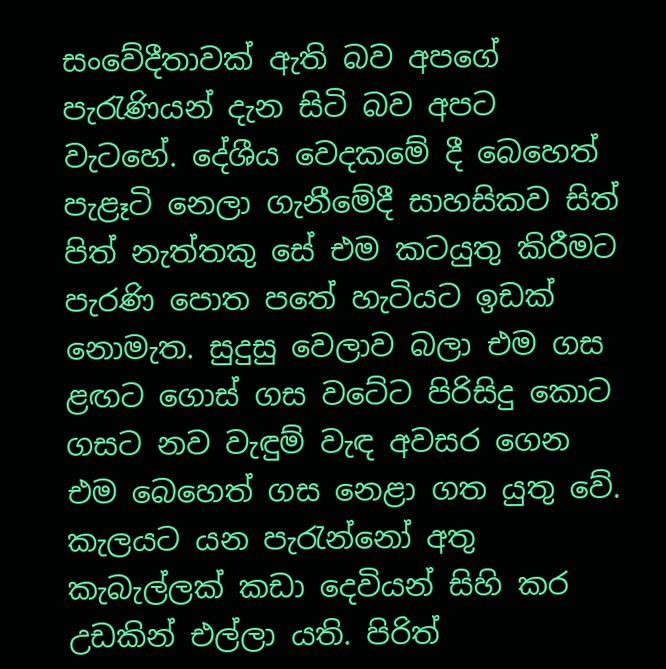සංවේදීතාවක් ඇති බව අපගේ පැරැණියන් දැන සිටි බව අපට වැටහේ. දේශීය වෙදකමේ දී බෙහෙත් පැළෑටි නෙලා ගැනීමේදී සාහසිකව සිත් පිත් නැත්තකු සේ එම කටයුතු කිරීමට පැරණි පොත පතේ හැටියට ඉඩක් නොමැත. සුදුසු වෙලාව බලා එම ගස ළඟට ගොස් ගස වටේට පිරිසිදු කොට ගසට නව වැඳුම් වැඳ අවසර ගෙන එම බෙහෙත් ගස නෙළා ගත යුතු වේ. කැලයට යන පැරැන්නෝ අතු කැබැල්ලක් කඩා දෙවියන් සිහි කර උඩකින් එල්ලා යති. පිරිත්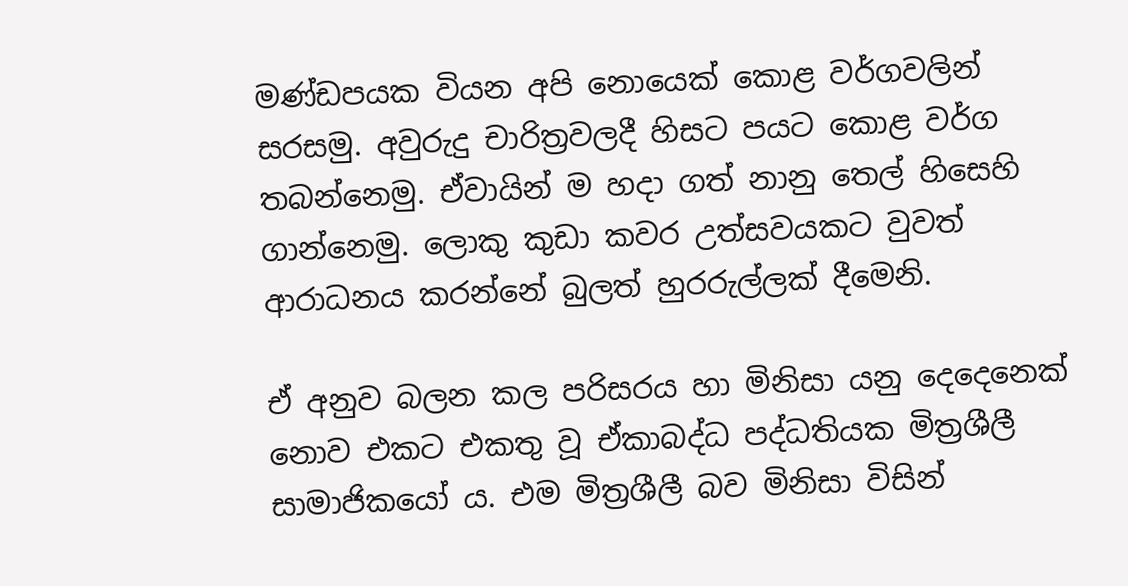මණ්ඩපයක වියන අපි නොයෙක් කොළ වර්ගවලින් සරසමු. අවුරුදු චාරිත්‍රවලදී හිසට පයට කොළ වර්ග තබන්නෙමු. ඒවායින් ම හදා ගත් නානු තෙල් හිසෙහි ගාන්නෙමු. ලොකු කුඩා කවර උත්සවයකට වුවත් ආරාධනය කරන්නේ බුලත් හුරරුල්ලක් දීමෙනි.

ඒ අනුව බලන කල පරිසරය හා මිනිසා යනු දෙදෙනෙක් නොව එකට එකතු වූ ඒකාබද්ධ පද්ධතියක මිත්‍රශීලී සාමාජිකයෝ ය. එම මිත්‍රශීලී බව මිනිසා විසින්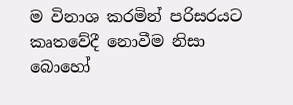ම විනාශ කරමින් පරිසරයට කෘතවේදී නොවීම නිසා බොහෝ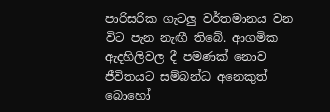පාරිසරික ගැටලු වර්තමානය වන විට පැන නැඟී තිබේ. ආගමික ඇදහිලිවල දී පමණක් නොව ජීවිතයට සම්බන්ධ අනෙකුත් බොහෝ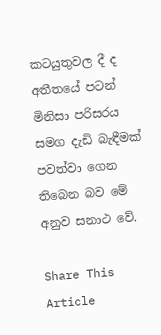කටයුතුවල දී ද අතීතයේ පටන් මිනිසා පරිසරය සමග දැඩි බැඳීමක් පවත්වා ගෙන තිබෙන බව මේ අනුව සනාථ වේ.

Share This Article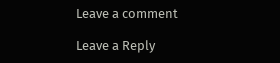Leave a comment

Leave a Reply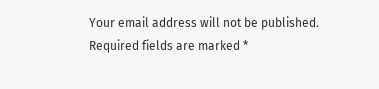Your email address will not be published. Required fields are marked *